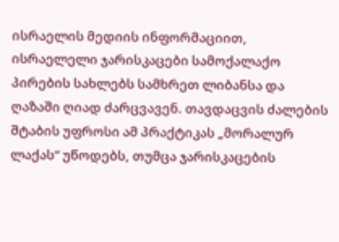ისრაელის მედიის ინფორმაციით, ისრაელელი ჯარისკაცები სამოქალაქო პირების სახლებს სამხრეთ ლიბანსა და ღაზაში ღიად ძარცვავენ. თავდაცვის ძალების შტაბის უფროსი ამ პრაქტიკას „მორალურ ლაქას“ უწოდებს, თუმცა ჯარისკაცების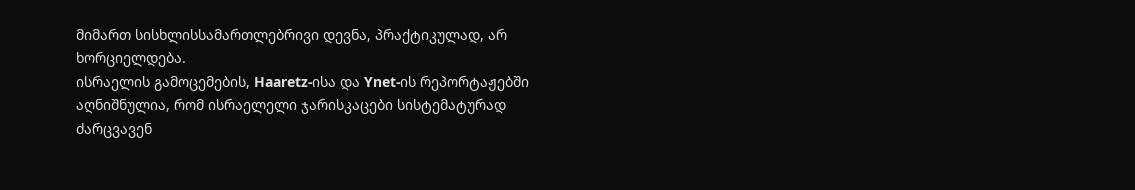მიმართ სისხლისსამართლებრივი დევნა, პრაქტიკულად, არ ხორციელდება.
ისრაელის გამოცემების, Haaretz-ისა და Ynet-ის რეპორტაჟებში აღნიშნულია, რომ ისრაელელი ჯარისკაცები სისტემატურად ძარცვავენ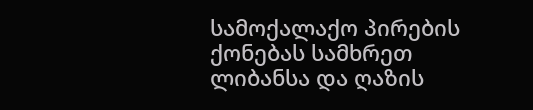სამოქალაქო პირების ქონებას სამხრეთ ლიბანსა და ღაზის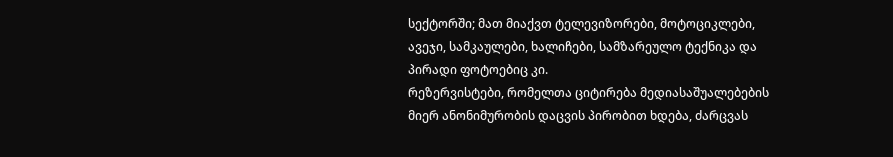სექტორში; მათ მიაქვთ ტელევიზორები, მოტოციკლები, ავეჯი, სამკაულები, ხალიჩები, სამზარეულო ტექნიკა და პირადი ფოტოებიც კი.
რეზერვისტები, რომელთა ციტირება მედიასაშუალებების მიერ ანონიმურობის დაცვის პირობით ხდება, ძარცვას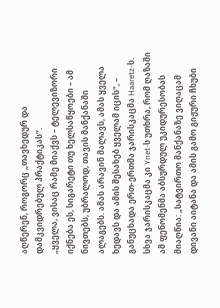აღწერენ, როგორც „თავხედურ და დამკვიდრებულ პრაქტიკას“.
„ყველა, ვისაც რამე მიაქვს – ტელევიზორი იქნება ეს, სიგარეტი თუ ხელსაწყოები – ამ ნივთებს, უბრალოდ, თავის მანქანაში ალაგებს. ამას არავინ მალავს, ამას ყველა ხედავს და ამის შესახებ ყველამ იცის“, – განუცხადა ერთ-ერთმა ჯარისკაცმა Haaretz-ს.
სხვა ჯარისკაცმა კი Ynet-ს უთხრა, რომ ღაზაში ამ ფენომენმა აბსურდულ უკიდურესობას მიაღწია: „სატვირთო მანქანაზე ვიღაცამ დივანი აიტანა და ამის გამო გიჟური ჩხუბი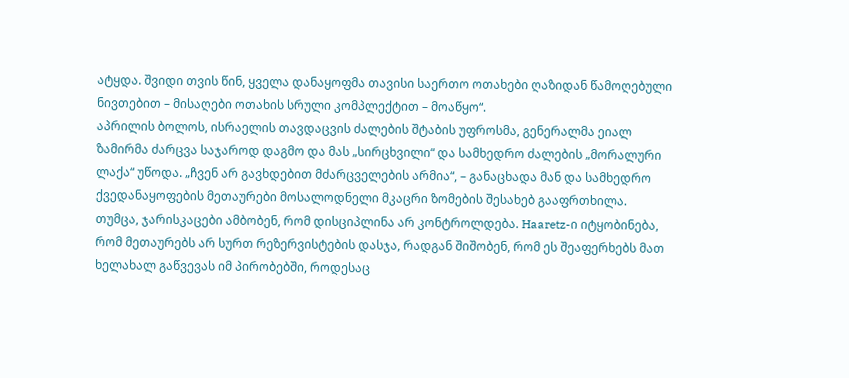ატყდა. შვიდი თვის წინ, ყველა დანაყოფმა თავისი საერთო ოთახები ღაზიდან წამოღებული ნივთებით – მისაღები ოთახის სრული კომპლექტით – მოაწყო“.
აპრილის ბოლოს, ისრაელის თავდაცვის ძალების შტაბის უფროსმა, გენერალმა ეიალ ზამირმა ძარცვა საჯაროდ დაგმო და მას „სირცხვილი“ და სამხედრო ძალების „მორალური ლაქა“ უწოდა. „ჩვენ არ გავხდებით მძარცველების არმია“, – განაცხადა მან და სამხედრო ქვედანაყოფების მეთაურები მოსალოდნელი მკაცრი ზომების შესახებ გააფრთხილა.
თუმცა, ჯარისკაცები ამბობენ, რომ დისციპლინა არ კონტროლდება. Haaretz-ი იტყობინება, რომ მეთაურებს არ სურთ რეზერვისტების დასჯა, რადგან შიშობენ, რომ ეს შეაფერხებს მათ ხელახალ გაწვევას იმ პირობებში, როდესაც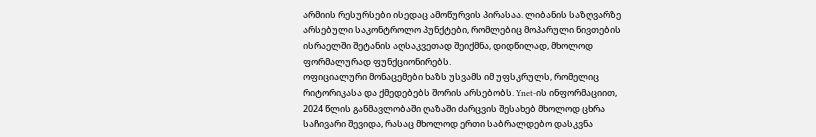არმიის რესურსები ისედაც ამოწურვის პირასაა. ლიბანის საზღვარზე არსებული საკონტროლო პუნქტები, რომლებიც მოპარული ნივთების ისრაელში შეტანის აღსაკვეთად შეიქმნა, დიდწილად, მხოლოდ ფორმალურად ფუნქციონირებს.
ოფიციალური მონაცემები ხაზს უსვამს იმ უფსკრულს, რომელიც რიტორიკასა და ქმედებებს შორის არსებობს. Ynet-ის ინფორმაციით, 2024 წლის განმავლობაში ღაზაში ძარცვის შესახებ მხოლოდ ცხრა საჩივარი შევიდა, რასაც მხოლოდ ერთი საბრალდებო დასკვნა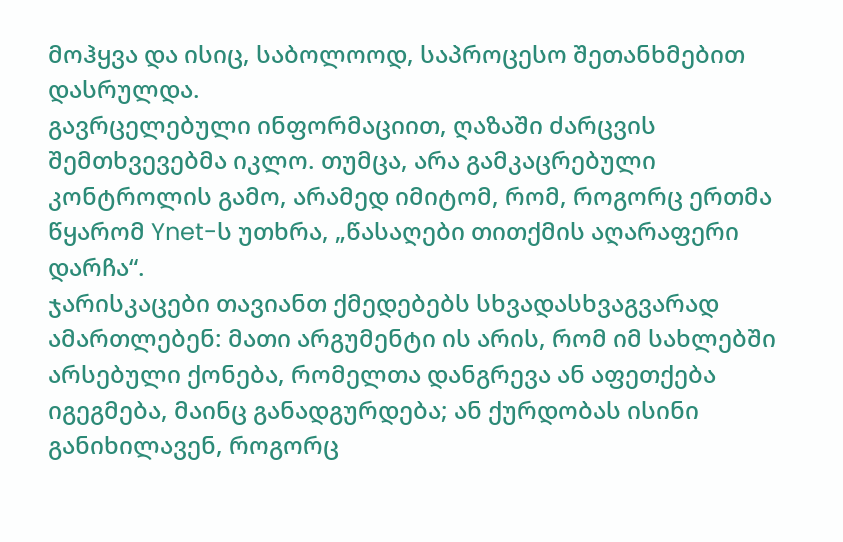მოჰყვა და ისიც, საბოლოოდ, საპროცესო შეთანხმებით დასრულდა.
გავრცელებული ინფორმაციით, ღაზაში ძარცვის შემთხვევებმა იკლო. თუმცა, არა გამკაცრებული კონტროლის გამო, არამედ იმიტომ, რომ, როგორც ერთმა წყარომ Ynet-ს უთხრა, „წასაღები თითქმის აღარაფერი დარჩა“.
ჯარისკაცები თავიანთ ქმედებებს სხვადასხვაგვარად ამართლებენ: მათი არგუმენტი ის არის, რომ იმ სახლებში არსებული ქონება, რომელთა დანგრევა ან აფეთქება იგეგმება, მაინც განადგურდება; ან ქურდობას ისინი განიხილავენ, როგორც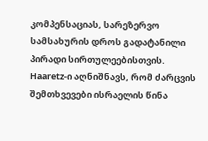კომპენსაციას, სარეზერვო სამსახურის დროს გადატანილი პირადი სირთულეებისთვის.
Haaretz-ი აღნიშნავს, რომ ძარცვის შემთხვევები ისრაელის წინა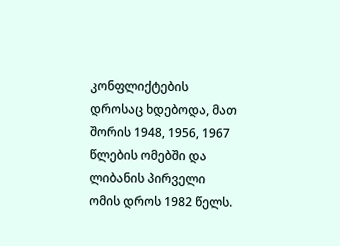კონფლიქტების დროსაც ხდებოდა, მათ შორის 1948, 1956, 1967 წლების ომებში და ლიბანის პირველი ომის დროს 1982 წელს.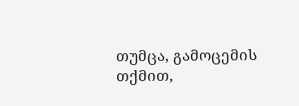თუმცა, გამოცემის თქმით,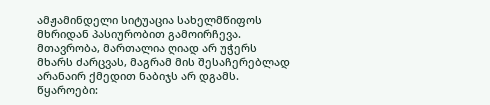ამჟამინდელი სიტუაცია სახელმწიფოს მხრიდან პასიურობით გამოირჩევა. მთავრობა, მართალია ღიად არ უჭერს მხარს ძარცვას, მაგრამ მის შესაჩერებლად არანაირ ქმედით ნაბიჯს არ დგამს.
წყაროები: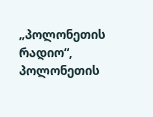„პოლონეთის რადიო“, პოლონეთის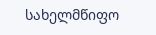სახელმწიფო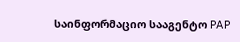საინფორმაციო სააგენტო PAP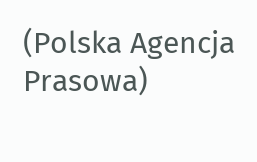(Polska Agencja Prasowa)